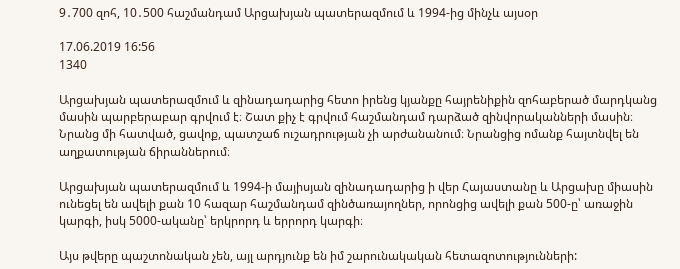9․700 զոհ, 10․500 հաշմանդամ Արցախյան պատերազմում և 1994-ից մինչև այսօր

17.06.2019 16:56
1340

Արցախյան պատերազմում և զինադադարից հետո իրենց կյանքը հայրենիքին զոհաբերած մարդկանց մասին պարբերաբար գրվում է։ Շատ քիչ է գրվում հաշմանդամ դարձած զինվորականների մասին։ Նրանց մի հատված, ցավոք, պատշաճ ուշադրության չի արժանանում։ Նրանցից ոմանք հայտնվել են աղքատության ճիրաններում։

Արցախյան պատերազմում և 1994-ի մայիսյան զինադադարից ի վեր Հայաստանը և Արցախը միասին ունեցել են ավելի քան 10 հազար հաշմանդամ զինծառայողներ, որոնցից ավելի քան 500-ը՝ առաջին կարգի, իսկ 5000-ականը՝ երկրորդ և երրորդ կարգի։

Այս թվերը պաշտոնական չեն, այլ արդյունք են իմ շարունակական հետազոտությունների: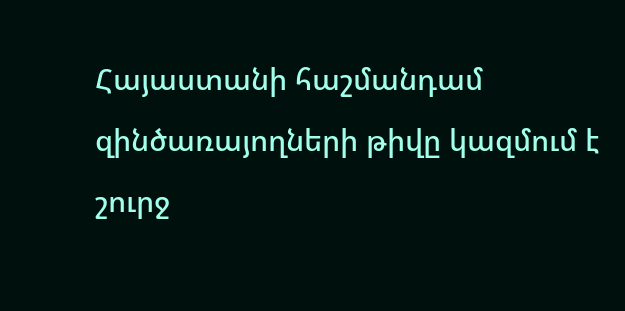Հայաստանի հաշմանդամ զինծառայողների թիվը կազմում է շուրջ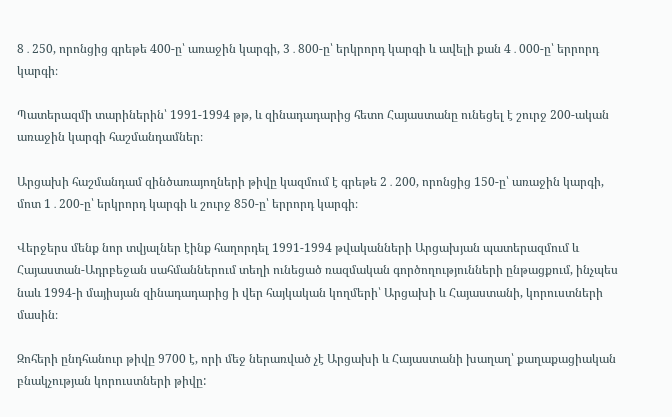8․250, որոնցից գրեթե 400-ը՝ առաջին կարգի, 3․800-ը՝ երկրորդ կարգի և ավելի քան 4․000-ը՝ երրորդ կարգի։

Պատերազմի տարիներին՝ 1991-1994 թթ, և զինադադարից հետո Հայաստանը ունեցել է շուրջ 200-ական առաջին կարգի հաշմանդամներ։

Արցախի հաշմանդամ զինծառայողների թիվը կազմում է գրեթե 2․200, որոնցից 150-ը՝ առաջին կարգի, մոտ 1․200-ը՝ երկրորդ կարգի և շուրջ 850-ը՝ երրորդ կարգի։

Վերջերս մենք նոր տվյալներ էինք հաղորդել 1991-1994 թվականների Արցախյան պատերազմում և Հայաստան-Ադրբեջան սահմաններում տեղի ունեցած ռազմական գործողությունների ընթացքում, ինչպես նաև 1994-ի մայիսյան զինադադարից ի վեր հայկական կողմերի՝ Արցախի և Հայաստանի, կորուստների մասին։

Զոհերի ընդհանուր թիվը 9700 է, որի մեջ ներառված չէ Արցախի և Հայաստանի խաղաղ՝ քաղաքացիական բնակչության կորուստների թիվը: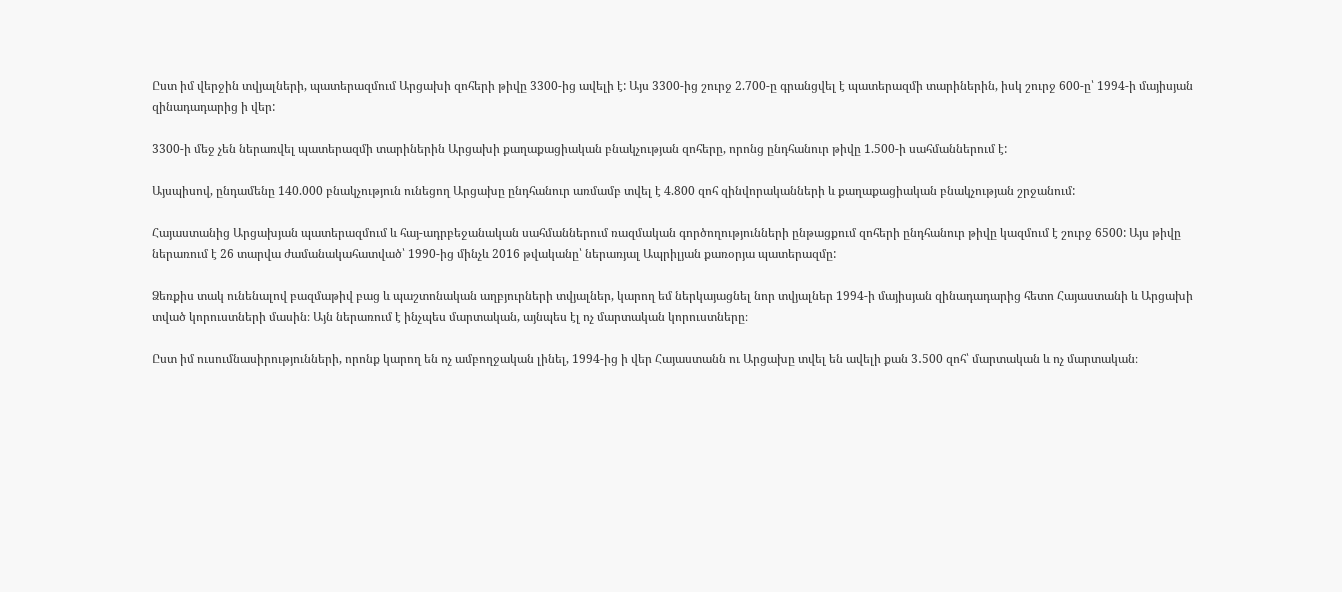Ըստ իմ վերջին տվյալների, պատերազմում Արցախի զոհերի թիվը 3300-ից ավելի է: Այս 3300-ից շուրջ 2.700-ը գրանցվել է պատերազմի տարիներին, իսկ շուրջ 600-ը՝ 1994-ի մայիսյան զինադադարից ի վեր:

3300-ի մեջ չեն ներառվել պատերազմի տարիներին Արցախի քաղաքացիական բնակչության զոհերը, որոնց ընդհանուր թիվը 1.500-ի սահմաններում է:

Այսպիսով, ընդամենը 140.000 բնակչություն ունեցող Արցախը ընդհանուր առմամբ տվել է 4.800 զոհ զինվորականների և քաղաքացիական բնակչության շրջանում:

Հայաստանից Արցախյան պատերազմում և հայ-ադրբեջանական սահմաններում ռազմական գործողությունների ընթացքում զոհերի ընդհանուր թիվը կազմում է շուրջ 6500: Այս թիվը ներառում է 26 տարվա ժամանակահատված՝ 1990-ից մինչև 2016 թվականը՝ ներառյալ Ապրիլյան քառօրյա պատերազմը:

Ձեռքիս տակ ունենալով բազմաթիվ բաց և պաշտոնական աղբյուրների տվյալներ, կարող եմ ներկայացնել նոր տվյալներ 1994-ի մայիսյան զինադադարից հետո Հայաստանի և Արցախի տված կորուստների մասին։ Այն ներառում է ինչպես մարտական, այնպես էլ ոչ մարտական կորուստները։

Ըստ իմ ուսումնասիրությունների, որոնք կարող են ոչ ամբողջական լինել, 1994-ից ի վեր Հայաստանն ու Արցախը տվել են ավելի քան 3․500 զոհ՝ մարտական և ոչ մարտական։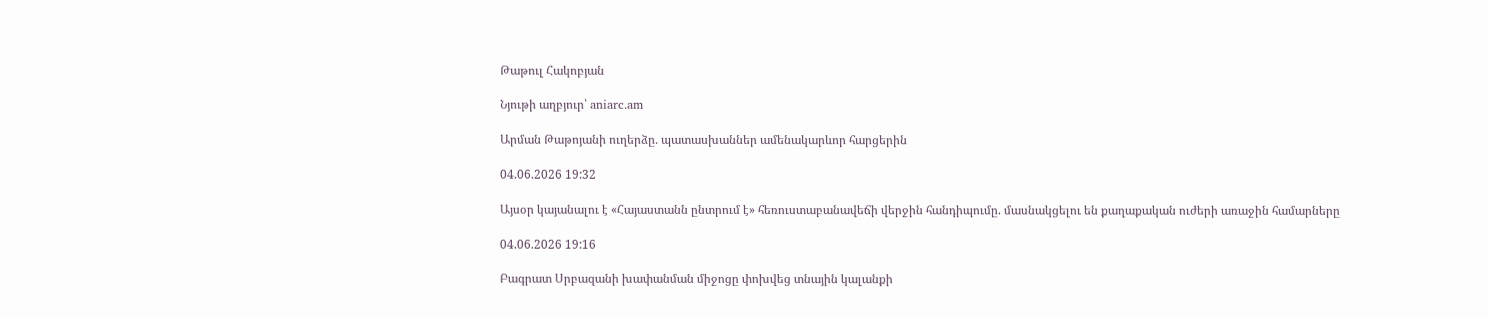Թաթուլ Հակոբյան

Նյութի աղբյուր՝ aniarc.am

Արման Թաթոյանի ուղերձը․ պատասխաններ ամենակարևոր հարցերին

04.06.2026 19:32

Այսօր կայանալու է «Հայաստանն ընտրում է» հեռուստաբանավեճի վերջին հանդիպումը. մասնակցելու են քաղաքական ուժերի առաջին համարները

04.06.2026 19:16

Բագրատ Սրբազանի խափանման միջոցը փոխվեց տնային կալանքի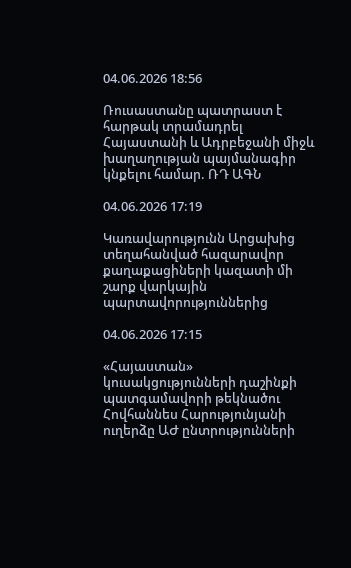04.06.2026 18:56

Ռուսաստանը պատրաստ է հարթակ տրամադրել Հայաստանի և Ադրբեջանի միջև խաղաղության պայմանագիր կնքելու համար. ՌԴ ԱԳՆ

04.06.2026 17:19

Կառավարությունն Արցախից տեղահանված հազարավոր քաղաքացիների կազատի մի շարք վարկային պարտավորություններից

04.06.2026 17:15

«Հայաստան» կուսակցությունների դաշինքի պատգամավորի թեկնածու Հովհաննես Հարությունյանի ուղերձը ԱԺ ընտրությունների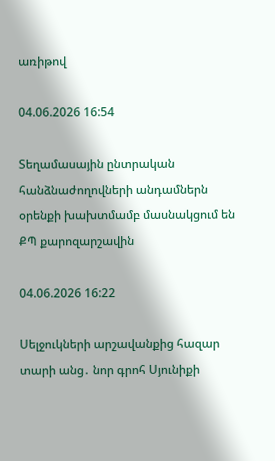առիթով

04.06.2026 16:54

Տեղամասային ընտրական հանձնաժողովների անդամներն օրենքի խախտմամբ մասնակցում են ՔՊ քարոզարշավին

04.06.2026 16:22

Սելջուկների արշավանքից հազար տարի անց․ նոր գրոհ Սյունիքի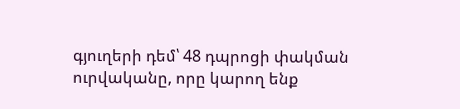գյուղերի դեմ՝ 48 դպրոցի փակման ուրվականը, որը կարող ենք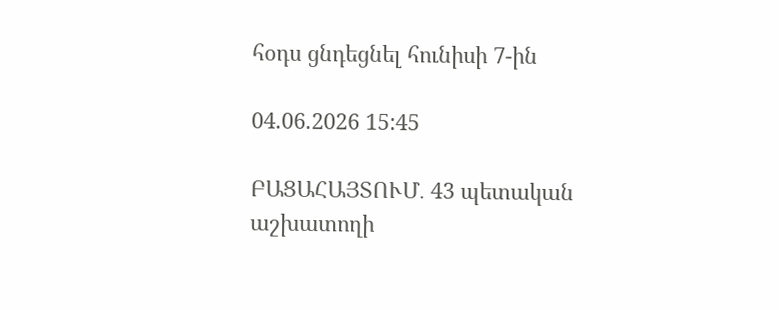հօդս ցնդեցնել հունիսի 7-ին

04.06.2026 15:45

ԲԱՑԱՀԱՅՏՈՒՄ․ 43 պետական աշխատողի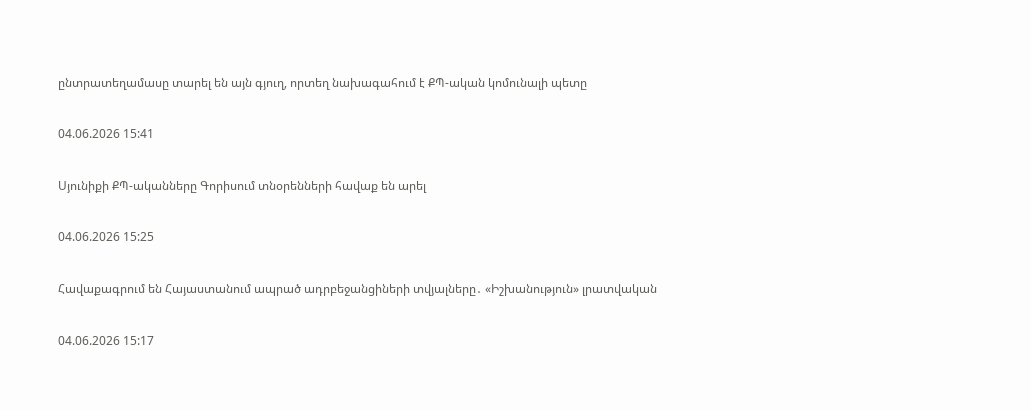ընտրատեղամասը տարել են այն գյուղ, որտեղ նախագահում է ՔՊ-ական կոմունալի պետը

04.06.2026 15:41

Սյունիքի ՔՊ-ականները Գորիսում տնօրենների հավաք են արել

04.06.2026 15:25

Հավաքագրում են Հայաստանում ապրած ադրբեջանցիների տվյալները․ «Իշխանություն» լրատվական

04.06.2026 15:17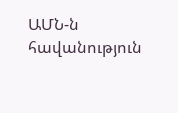ԱՄՆ-ն հավանություն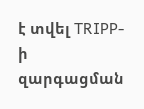է տվել TRIPP-ի զարգացման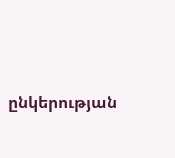ընկերության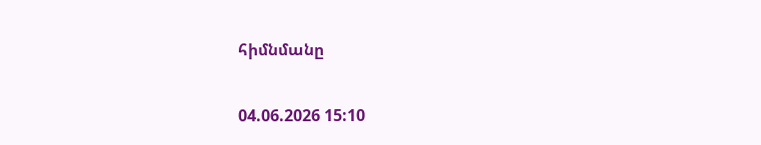հիմնմանը

04.06.2026 15:10